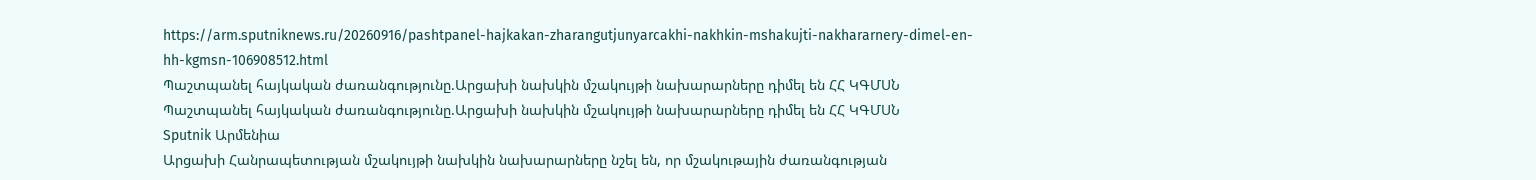https://arm.sputniknews.ru/20260916/pashtpanel-hajkakan-zharangutjunyarcakhi-nakhkin-mshakujti-nakhararnery-dimel-en-hh-kgmsn-106908512.html
Պաշտպանել հայկական ժառանգությունը.Արցախի նախկին մշակույթի նախարարները դիմել են ՀՀ ԿԳՄՍՆ
Պաշտպանել հայկական ժառանգությունը.Արցախի նախկին մշակույթի նախարարները դիմել են ՀՀ ԿԳՄՍՆ
Sputnik Արմենիա
Արցախի Հանրապետության մշակույթի նախկին նախարարները նշել են, որ մշակութային ժառանգության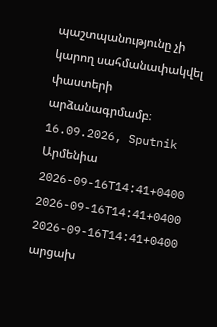պաշտպանությունը չի կարող սահմանափակվել փաստերի արձանագրմամբ։ 16.09.2026, Sputnik Արմենիա
2026-09-16T14:41+0400
2026-09-16T14:41+0400
2026-09-16T14:41+0400
արցախ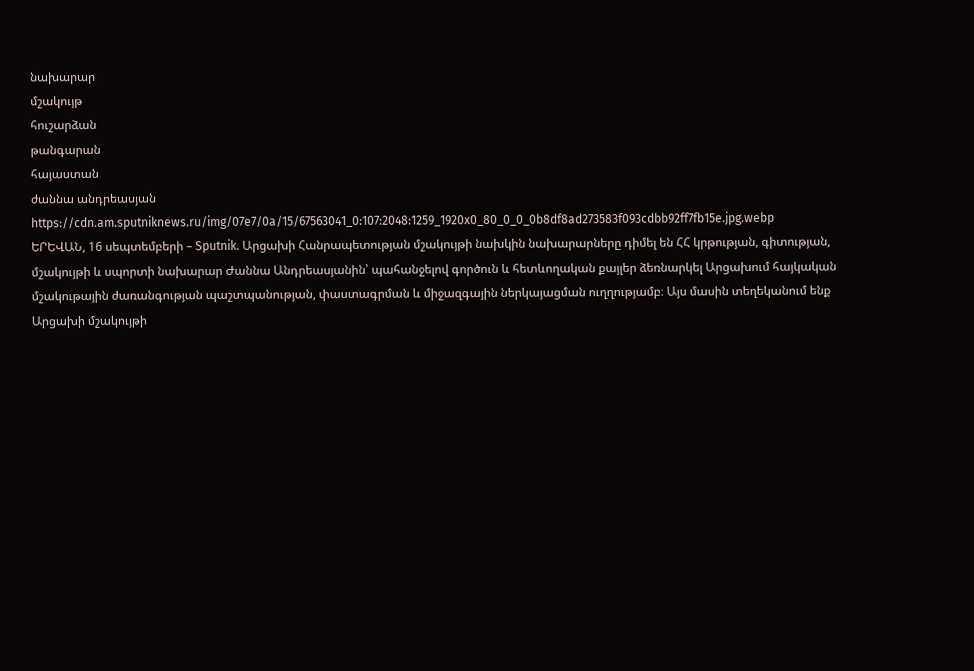նախարար
մշակույթ
հուշարձան
թանգարան
հայաստան
ժաննա անդրեասյան
https://cdn.am.sputniknews.ru/img/07e7/0a/15/67563041_0:107:2048:1259_1920x0_80_0_0_0b8df8ad273583f093cdbb92ff7fb15e.jpg.webp
ԵՐԵՎԱՆ, 16 սեպտեմբերի – Sputnik. Արցախի Հանրապետության մշակույթի նախկին նախարարները դիմել են ՀՀ կրթության, գիտության, մշակույթի և սպորտի նախարար Ժաննա Անդրեասյանին՝ պահանջելով գործուն և հետևողական քայլեր ձեռնարկել Արցախում հայկական մշակութային ժառանգության պաշտպանության, փաստագրման և միջազգային ներկայացման ուղղությամբ։ Այս մասին տեղեկանում ենք Արցախի մշակույթի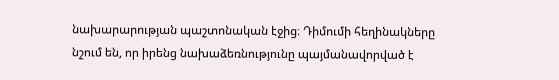նախարարության պաշտոնական էջից։ Դիմումի հեղինակները նշում են, որ իրենց նախաձեռնությունը պայմանավորված է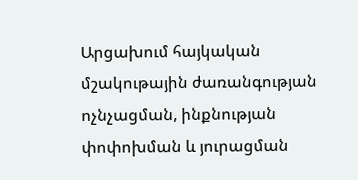Արցախում հայկական մշակութային ժառանգության ոչնչացման, ինքնության փոփոխման և յուրացման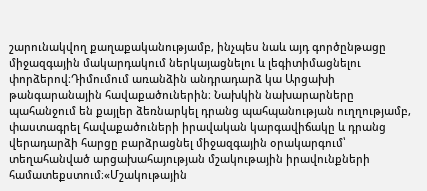շարունակվող քաղաքականությամբ, ինչպես նաև այդ գործընթացը միջազգային մակարդակում ներկայացնելու և լեգիտիմացնելու փորձերով։Դիմումում առանձին անդրադարձ կա Արցախի թանգարանային հավաքածուներին։ Նախկին նախարարները պահանջում են քայլեր ձեռնարկել դրանց պահպանության ուղղությամբ, փաստագրել հավաքածուների իրավական կարգավիճակը և դրանց վերադարձի հարցը բարձրացնել միջազգային օրակարգում՝ տեղահանված արցախահայության մշակութային իրավունքների համատեքստում։«Մշակութային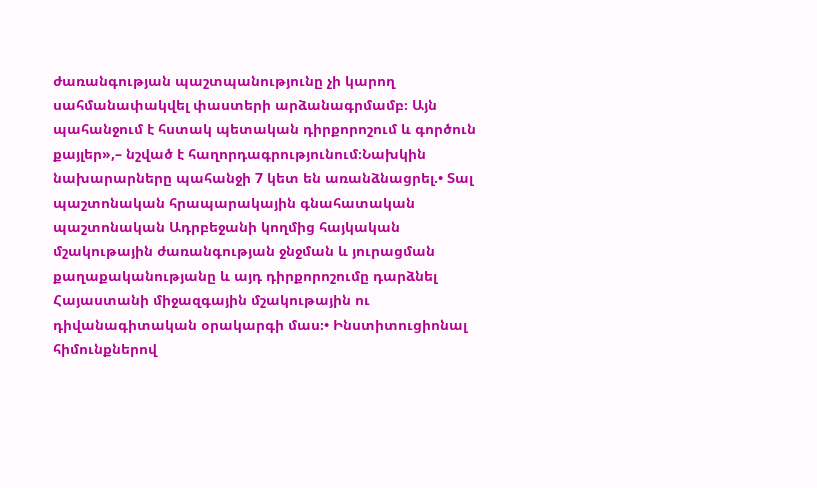ժառանգության պաշտպանությունը չի կարող սահմանափակվել փաստերի արձանագրմամբ։ Այն պահանջում է հստակ պետական դիրքորոշում և գործուն քայլեր»,– նշված է հաղորդագրությունում։Նախկին նախարարները պահանջի 7 կետ են առանձնացրել.• Տալ պաշտոնական հրապարակային գնահատական պաշտոնական Ադրբեջանի կողմից հայկական մշակութային ժառանգության ջնջման և յուրացման քաղաքականությանը և այդ դիրքորոշումը դարձնել Հայաստանի միջազգային մշակութային ու դիվանագիտական օրակարգի մաս։• Ինստիտուցիոնալ հիմունքներով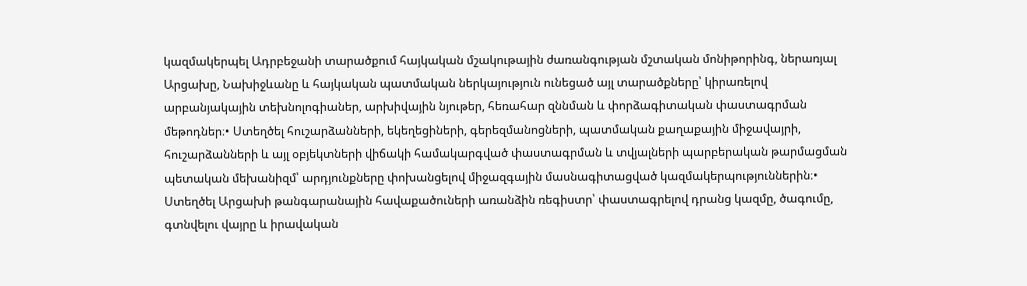կազմակերպել Ադրբեջանի տարածքում հայկական մշակութային ժառանգության մշտական մոնիթորինգ, ներառյալ Արցախը, Նախիջևանը և հայկական պատմական ներկայություն ունեցած այլ տարածքները՝ կիրառելով արբանյակային տեխնոլոգիաներ, արխիվային նյութեր, հեռահար զննման և փորձագիտական փաստագրման մեթոդներ։• Ստեղծել հուշարձանների, եկեղեցիների, գերեզմանոցների, պատմական քաղաքային միջավայրի, հուշարձանների և այլ օբյեկտների վիճակի համակարգված փաստագրման և տվյալների պարբերական թարմացման պետական մեխանիզմ՝ արդյունքները փոխանցելով միջազգային մասնագիտացված կազմակերպություններին։• Ստեղծել Արցախի թանգարանային հավաքածուների առանձին ռեգիստր՝ փաստագրելով դրանց կազմը, ծագումը, գտնվելու վայրը և իրավական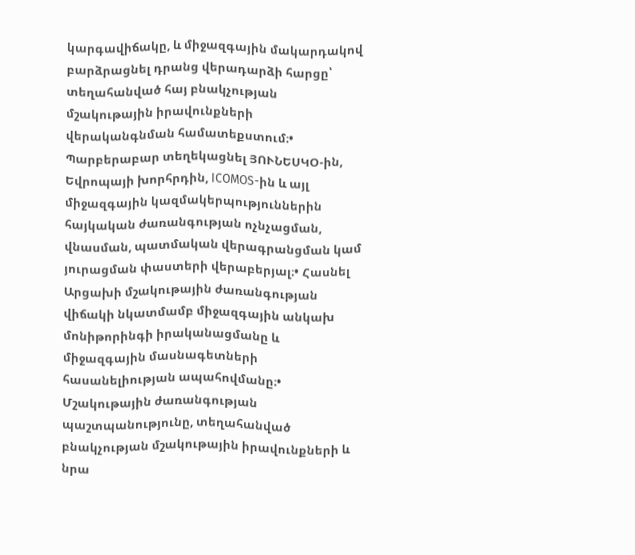կարգավիճակը, և միջազգային մակարդակով բարձրացնել դրանց վերադարձի հարցը՝ տեղահանված հայ բնակչության մշակութային իրավունքների վերականգնման համատեքստում։• Պարբերաբար տեղեկացնել ՅՈՒՆԵՍԿՕ-ին, Եվրոպայի խորհրդին, ICOMOS-ին և այլ միջազգային կազմակերպություններին հայկական ժառանգության ոչնչացման, վնասման, պատմական վերագրանցման կամ յուրացման փաստերի վերաբերյալ։• Հասնել Արցախի մշակութային ժառանգության վիճակի նկատմամբ միջազգային անկախ մոնիթորինգի իրականացմանը և միջազգային մասնագետների հասանելիության ապահովմանը։• Մշակութային ժառանգության պաշտպանությունը, տեղահանված բնակչության մշակութային իրավունքների և նրա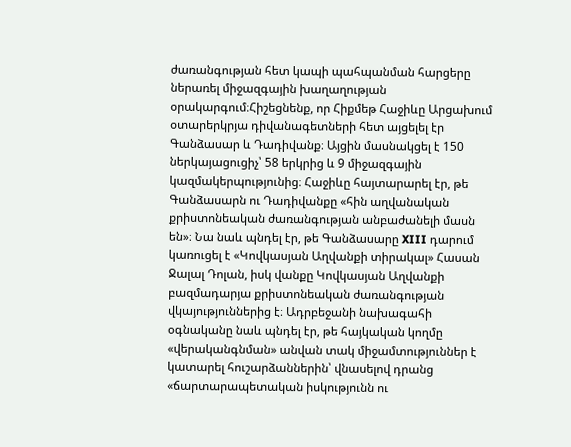ժառանգության հետ կապի պահպանման հարցերը ներառել միջազգային խաղաղության օրակարգում։Հիշեցնենք, որ Հիքմեթ Հաջիևը Արցախում օտարերկրյա դիվանագետների հետ այցելել էր Գանձասար և Դադիվանք։ Այցին մասնակցել է 150 ներկայացուցիչ՝ 58 երկրից և 9 միջազգային կազմակերպությունից։ Հաջիևը հայտարարել էր, թե Գանձասարն ու Դադիվանքը «հին աղվանական քրիստոնեական ժառանգության անբաժանելի մասն են»։ Նա նաև պնդել էր, թե Գանձասարը XIII դարում կառուցել է «Կովկասյան Աղվանքի տիրակալ» Հասան Ջալալ Դոլան, իսկ վանքը Կովկասյան Աղվանքի բազմադարյա քրիստոնեական ժառանգության վկայություններից է։ Ադրբեջանի նախագահի օգնականը նաև պնդել էր, թե հայկական կողմը «վերականգնման» անվան տակ միջամտություններ է կատարել հուշարձաններին՝ վնասելով դրանց «ճարտարապետական իսկությունն ու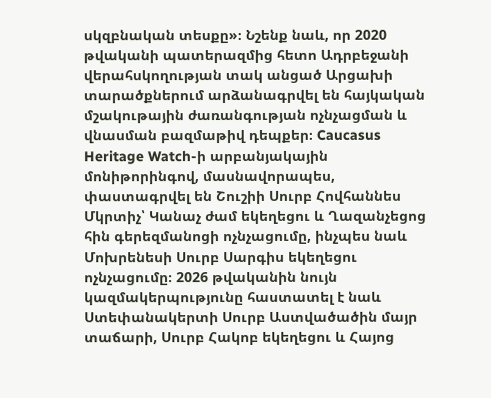սկզբնական տեսքը»։ Նշենք նաև, որ 2020 թվականի պատերազմից հետո Ադրբեջանի վերահսկողության տակ անցած Արցախի տարածքներում արձանագրվել են հայկական մշակութային ժառանգության ոչնչացման և վնասման բազմաթիվ դեպքեր։ Caucasus Heritage Watch-ի արբանյակային մոնիթորինգով, մասնավորապես, փաստագրվել են Շուշիի Սուրբ Հովհաննես Մկրտիչ՝ Կանաչ ժամ եկեղեցու և Ղազանչեցոց հին գերեզմանոցի ոչնչացումը, ինչպես նաև Մոխրենեսի Սուրբ Սարգիս եկեղեցու ոչնչացումը։ 2026 թվականին նույն կազմակերպությունը հաստատել է նաև Ստեփանակերտի Սուրբ Աստվածածին մայր տաճարի, Սուրբ Հակոբ եկեղեցու և Հայոց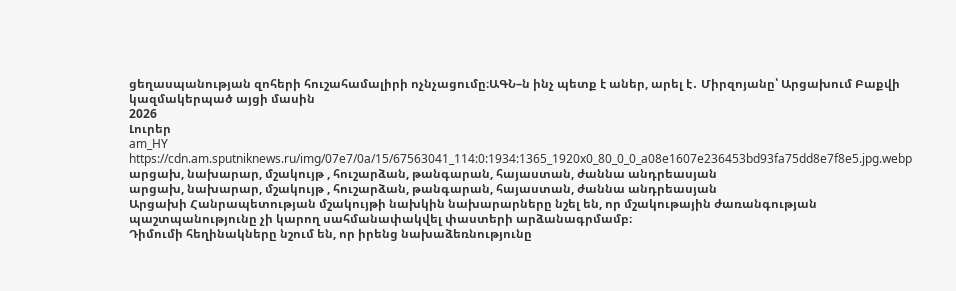ցեղասպանության զոհերի հուշահամալիրի ոչնչացումը։ԱԳՆ–ն ինչ պետք է աներ, արել է․ Միրզոյանը՝ Արցախում Բաքվի կազմակերպած այցի մասին
2026
Լուրեր
am_HY
https://cdn.am.sputniknews.ru/img/07e7/0a/15/67563041_114:0:1934:1365_1920x0_80_0_0_a08e1607e236453bd93fa75dd8e7f8e5.jpg.webp
արցախ, նախարար, մշակույթ , հուշարձան, թանգարան, հայաստան, ժաննա անդրեասյան
արցախ, նախարար, մշակույթ , հուշարձան, թանգարան, հայաստան, ժաննա անդրեասյան
Արցախի Հանրապետության մշակույթի նախկին նախարարները նշել են, որ մշակութային ժառանգության պաշտպանությունը չի կարող սահմանափակվել փաստերի արձանագրմամբ։
Դիմումի հեղինակները նշում են, որ իրենց նախաձեռնությունը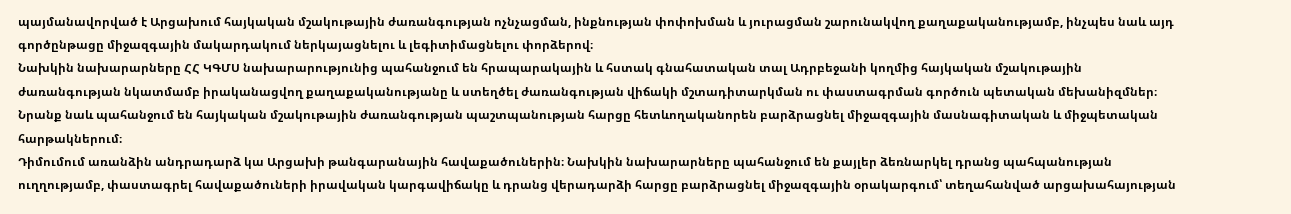պայմանավորված է Արցախում հայկական մշակութային ժառանգության ոչնչացման, ինքնության փոփոխման և յուրացման շարունակվող քաղաքականությամբ, ինչպես նաև այդ գործընթացը միջազգային մակարդակում ներկայացնելու և լեգիտիմացնելու փորձերով։
Նախկին նախարարները ՀՀ ԿԳՄՍ նախարարությունից պահանջում են հրապարակային և հստակ գնահատական տալ Ադրբեջանի կողմից հայկական մշակութային ժառանգության նկատմամբ իրականացվող քաղաքականությանը և ստեղծել ժառանգության վիճակի մշտադիտարկման ու փաստագրման գործուն պետական մեխանիզմներ։
Նրանք նաև պահանջում են հայկական մշակութային ժառանգության պաշտպանության հարցը հետևողականորեն բարձրացնել միջազգային մասնագիտական և միջպետական հարթակներում։
Դիմումում առանձին անդրադարձ կա Արցախի թանգարանային հավաքածուներին։ Նախկին նախարարները պահանջում են քայլեր ձեռնարկել դրանց պահպանության ուղղությամբ, փաստագրել հավաքածուների իրավական կարգավիճակը և դրանց վերադարձի հարցը բարձրացնել միջազգային օրակարգում՝ տեղահանված արցախահայության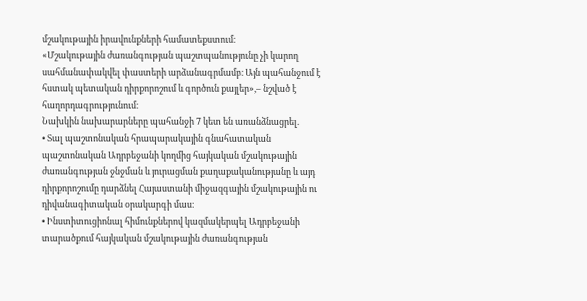մշակութային իրավունքների համատեքստում։
«Մշակութային ժառանգության պաշտպանությունը չի կարող սահմանափակվել փաստերի արձանագրմամբ։ Այն պահանջում է հստակ պետական դիրքորոշում և գործուն քայլեր»,– նշված է հաղորդագրությունում։
Նախկին նախարարները պահանջի 7 կետ են առանձնացրել.
• Տալ պաշտոնական հրապարակային գնահատական պաշտոնական Ադրբեջանի կողմից հայկական մշակութային ժառանգության ջնջման և յուրացման քաղաքականությանը և այդ դիրքորոշումը դարձնել Հայաստանի միջազգային մշակութային ու դիվանագիտական օրակարգի մաս։
• Ինստիտուցիոնալ հիմունքներով կազմակերպել Ադրբեջանի տարածքում հայկական մշակութային ժառանգության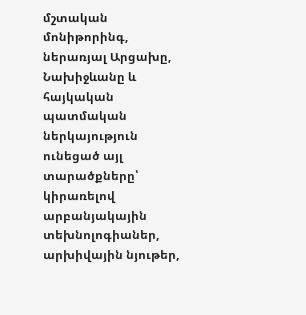մշտական մոնիթորինգ, ներառյալ Արցախը, Նախիջևանը և հայկական պատմական ներկայություն ունեցած այլ տարածքները՝ կիրառելով արբանյակային տեխնոլոգիաներ, արխիվային նյութեր,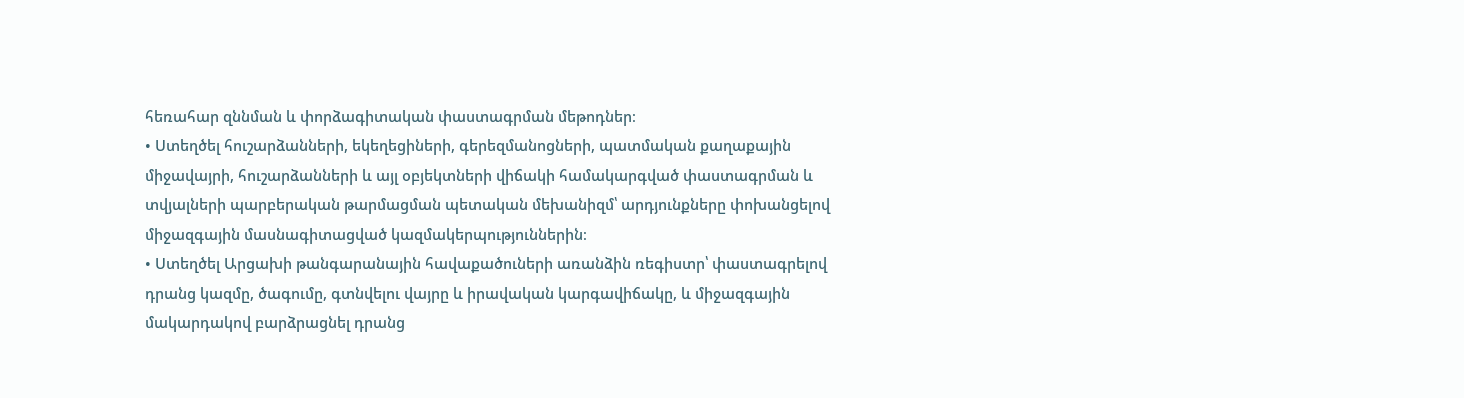հեռահար զննման և փորձագիտական փաստագրման մեթոդներ։
• Ստեղծել հուշարձանների, եկեղեցիների, գերեզմանոցների, պատմական քաղաքային միջավայրի, հուշարձանների և այլ օբյեկտների վիճակի համակարգված փաստագրման և տվյալների պարբերական թարմացման պետական մեխանիզմ՝ արդյունքները փոխանցելով միջազգային մասնագիտացված կազմակերպություններին։
• Ստեղծել Արցախի թանգարանային հավաքածուների առանձին ռեգիստր՝ փաստագրելով դրանց կազմը, ծագումը, գտնվելու վայրը և իրավական կարգավիճակը, և միջազգային մակարդակով բարձրացնել դրանց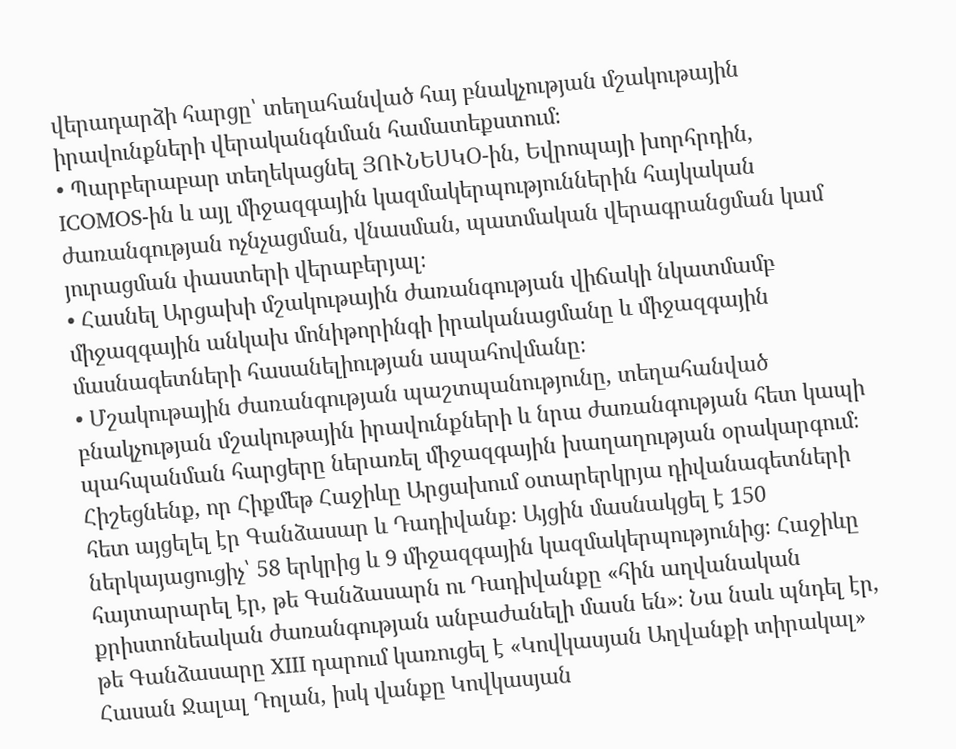վերադարձի հարցը՝ տեղահանված հայ բնակչության մշակութային իրավունքների վերականգնման համատեքստում։
• Պարբերաբար տեղեկացնել ՅՈՒՆԵՍԿՕ-ին, Եվրոպայի խորհրդին, ICOMOS-ին և այլ միջազգային կազմակերպություններին հայկական ժառանգության ոչնչացման, վնասման, պատմական վերագրանցման կամ յուրացման փաստերի վերաբերյալ։
• Հասնել Արցախի մշակութային ժառանգության վիճակի նկատմամբ միջազգային անկախ մոնիթորինգի իրականացմանը և միջազգային մասնագետների հասանելիության ապահովմանը։
• Մշակութային ժառանգության պաշտպանությունը, տեղահանված բնակչության մշակութային իրավունքների և նրա ժառանգության հետ կապի պահպանման հարցերը ներառել միջազգային խաղաղության օրակարգում։
Հիշեցնենք, որ Հիքմեթ Հաջիևը Արցախում օտարերկրյա դիվանագետների հետ այցելել էր Գանձասար և Դադիվանք։ Այցին մասնակցել է 150 ներկայացուցիչ՝ 58 երկրից և 9 միջազգային կազմակերպությունից։ Հաջիևը հայտարարել էր, թե Գանձասարն ու Դադիվանքը «հին աղվանական քրիստոնեական ժառանգության անբաժանելի մասն են»։ Նա նաև պնդել էր, թե Գանձասարը XIII դարում կառուցել է «Կովկասյան Աղվանքի տիրակալ» Հասան Ջալալ Դոլան, իսկ վանքը Կովկասյան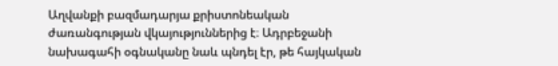Աղվանքի բազմադարյա քրիստոնեական ժառանգության վկայություններից է։ Ադրբեջանի նախագահի օգնականը նաև պնդել էր, թե հայկական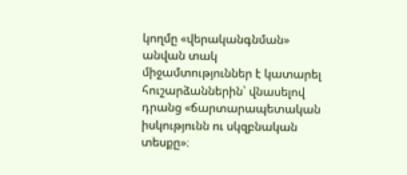կողմը «վերականգնման» անվան տակ միջամտություններ է կատարել հուշարձաններին՝ վնասելով դրանց «ճարտարապետական իսկությունն ու սկզբնական տեսքը»։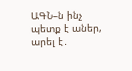ԱԳՆ–ն ինչ պետք է աներ, արել է․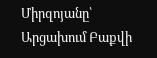Միրզոյանը՝ Արցախում Բաքվի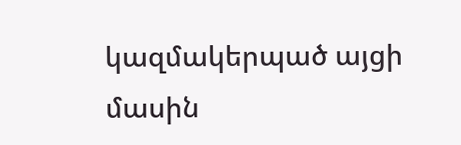կազմակերպած այցի մասին